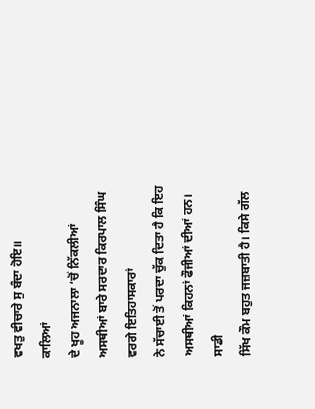ਵਖਤੁ ਵੀਚਾਰੇ ਸੁ ਬੰਦਾ ਹੋਇ॥
ਕਾਲਿਆਂ
ਦੇ ਖੂਹ ਅਜਨਾਲਾ ‘ਚੋਂ ਨਿੱਕਲੀਆਂ ਅਸਥੀਆਂ ਬਾਰੇ ਸਰਦਾਰ ਕਿਰਪਾਲ ਸਿੰਘ ਵਰਗੇ ਇਤਿਹਾਸਕਾਰਾਂ
ਨੇ ਸੱਚਾਈ ਤੋਂ ਪਰਦਾ ਚੁੱਕ ਦਿਤਾ ਹੈ ਕਿ ਇਹ ਅਸਥੀਆਂ ਕਿਹਨਾਂ ਫੌਜੀਆਂ ਦੀਆਂ ਹਨ। ਸਾਡੀ
ਸਿੱਖ ਕੌਮ ਬਹੁਤ ਜਜ਼ਬਾਤੀ ਹੈ। ਕਿਸੇ ਗੱਲ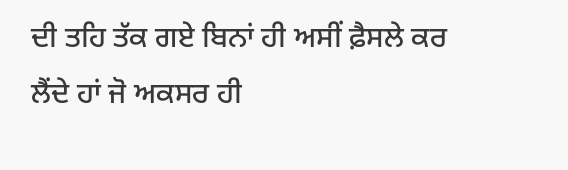ਦੀ ਤਹਿ ਤੱਕ ਗਏ ਬਿਨਾਂ ਹੀ ਅਸੀਂ ਫ਼ੈਸਲੇ ਕਰ
ਲੈਂਦੇ ਹਾਂ ਜੋ ਅਕਸਰ ਹੀ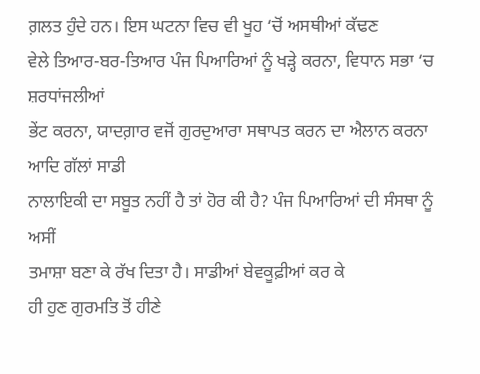ਗ਼ਲਤ ਹੁੰਦੇ ਹਨ। ਇਸ ਘਟਨਾ ਵਿਚ ਵੀ ਖੂਹ ‘ਚੋਂ ਅਸਥੀਆਂ ਕੱਢਣ
ਵੇਲੇ ਤਿਆਰ-ਬਰ-ਤਿਆਰ ਪੰਜ ਪਿਆਰਿਆਂ ਨੂੰ ਖੜ੍ਹੇ ਕਰਨਾ, ਵਿਧਾਨ ਸਭਾ ‘ਚ ਸ਼ਰਧਾਂਜਲੀਆਂ
ਭੇਂਟ ਕਰਨਾ, ਯਾਦਗ਼ਾਰ ਵਜੋਂ ਗੁਰਦੁਆਰਾ ਸਥਾਪਤ ਕਰਨ ਦਾ ਐਲਾਨ ਕਰਨਾ ਆਦਿ ਗੱਲਾਂ ਸਾਡੀ
ਨਾਲਾਇਕੀ ਦਾ ਸਬੂਤ ਨਹੀਂ ਹੈ ਤਾਂ ਹੋਰ ਕੀ ਹੈ? ਪੰਜ ਪਿਆਰਿਆਂ ਦੀ ਸੰਸਥਾ ਨੂੰ ਅਸੀਂ
ਤਮਾਸ਼ਾ ਬਣਾ ਕੇ ਰੱਖ ਦਿਤਾ ਹੈ। ਸਾਡੀਆਂ ਬੇਵਕੂਫ਼ੀਆਂ ਕਰ ਕੇ
ਹੀ ਹੁਣ ਗੁਰਮਤਿ ਤੋਂ ਹੀਣੇ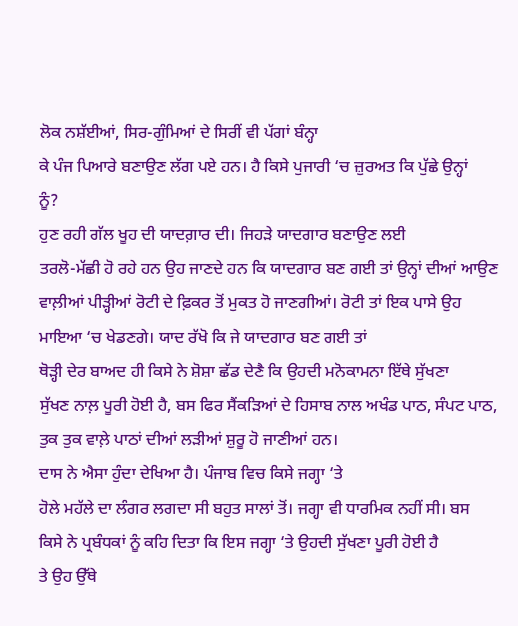ਲੋਕ ਨਸ਼ੱਈਆਂ, ਸਿਰ-ਗੁੰਮਿਆਂ ਦੇ ਸਿਰੀਂ ਵੀ ਪੱਗਾਂ ਬੰਨ੍ਹਾ
ਕੇ ਪੰਜ ਪਿਆਰੇ ਬਣਾਉਣ ਲੱਗ ਪਏ ਹਨ। ਹੈ ਕਿਸੇ ਪੁਜਾਰੀ ‘ਚ ਜ਼ੁਰਅਤ ਕਿ ਪੁੱਛੇ ਉਨ੍ਹਾਂ
ਨੂੰ?
ਹੁਣ ਰਹੀ ਗੱਲ ਖੂਹ ਦੀ ਯਾਦਗ਼ਾਰ ਦੀ। ਜਿਹੜੇ ਯਾਦਗਾਰ ਬਣਾਉਣ ਲਈ
ਤਰਲੋ-ਮੱਛੀ ਹੋ ਰਹੇ ਹਨ ਉਹ ਜਾਣਦੇ ਹਨ ਕਿ ਯਾਦਗਾਰ ਬਣ ਗਈ ਤਾਂ ਉਨ੍ਹਾਂ ਦੀਆਂ ਆਉਣ
ਵਾਲ਼ੀਆਂ ਪੀੜ੍ਹੀਆਂ ਰੋਟੀ ਦੇ ਫ਼ਿਕਰ ਤੋਂ ਮੁਕਤ ਹੋ ਜਾਣਗੀਆਂ। ਰੋਟੀ ਤਾਂ ਇਕ ਪਾਸੇ ਉਹ
ਮਾਇਆ ‘ਚ ਖੇਡਣਗੇ। ਯਾਦ ਰੱਖੋ ਕਿ ਜੇ ਯਾਦਗਾਰ ਬਣ ਗਈ ਤਾਂ
ਥੋੜ੍ਹੀ ਦੇਰ ਬਾਅਦ ਹੀ ਕਿਸੇ ਨੇ ਸ਼ੋਸ਼ਾ ਛੱਡ ਦੇਣੈ ਕਿ ਉਹਦੀ ਮਨੋਕਾਮਨਾ ਇੱਥੇ ਸੁੱਖਣਾ
ਸੁੱਖਣ ਨਾਲ਼ ਪੂਰੀ ਹੋਈ ਹੈ, ਬਸ ਫਿਰ ਸੈਂਕੜਿਆਂ ਦੇ ਹਿਸਾਬ ਨਾਲ ਅਖੰਡ ਪਾਠ, ਸੰਪਟ ਪਾਠ,
ਤੁਕ ਤੁਕ ਵਾਲ਼ੇ ਪਾਠਾਂ ਦੀਆਂ ਲੜੀਆਂ ਸ਼ੁਰੂ ਹੋ ਜਾਣੀਆਂ ਹਨ।
ਦਾਸ ਨੇ ਐਸਾ ਹੁੰਦਾ ਦੇਖਿਆ ਹੈ। ਪੰਜਾਬ ਵਿਚ ਕਿਸੇ ਜਗ੍ਹਾ ‘ਤੇ
ਹੋਲੇ ਮਹੱਲੇ ਦਾ ਲੰਗਰ ਲਗਦਾ ਸੀ ਬਹੁਤ ਸਾਲਾਂ ਤੋਂ। ਜਗ੍ਹਾ ਵੀ ਧਾਰਮਿਕ ਨਹੀਂ ਸੀ। ਬਸ
ਕਿਸੇ ਨੇ ਪ੍ਰਬੰਧਕਾਂ ਨੂੰ ਕਹਿ ਦਿਤਾ ਕਿ ਇਸ ਜਗ੍ਹਾ ‘ਤੇ ਉਹਦੀ ਸੁੱਖਣਾ ਪੂਰੀ ਹੋਈ ਹੈ
ਤੇ ਉਹ ਉੱਥੇ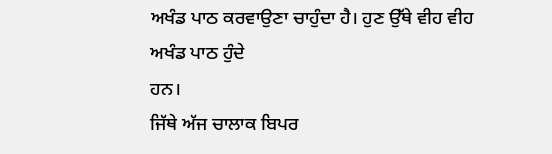ਅਖੰਡ ਪਾਠ ਕਰਵਾਉਣਾ ਚਾਹੁੰਦਾ ਹੈ। ਹੁਣ ਉੱਥੇ ਵੀਹ ਵੀਹ ਅਖੰਡ ਪਾਠ ਹੁੰਦੇ
ਹਨ।
ਜਿੱਥੇ ਅੱਜ ਚਾਲਾਕ ਬਿਪਰ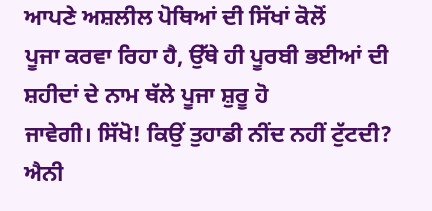ਆਪਣੇ ਅਸ਼ਲੀਲ ਪੋਥਿਆਂ ਦੀ ਸਿੱਖਾਂ ਕੋਲੋਂ
ਪੂਜਾ ਕਰਵਾ ਰਿਹਾ ਹੈ, ਉੱਥੇ ਹੀ ਪੂਰਬੀ ਭਈਆਂ ਦੀ ਸ਼ਹੀਦਾਂ ਦੇ ਨਾਮ ਥੱਲੇ ਪੂਜਾ ਸ਼ੁਰੂ ਹੋ
ਜਾਵੇਗੀ। ਸਿੱਖੋ! ਕਿਉਂ ਤੁਹਾਡੀ ਨੀਂਦ ਨਹੀਂ ਟੁੱਟਦੀ? ਐਨੀ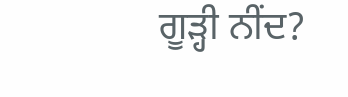ਗੂੜ੍ਹੀ ਨੀਂਦ?